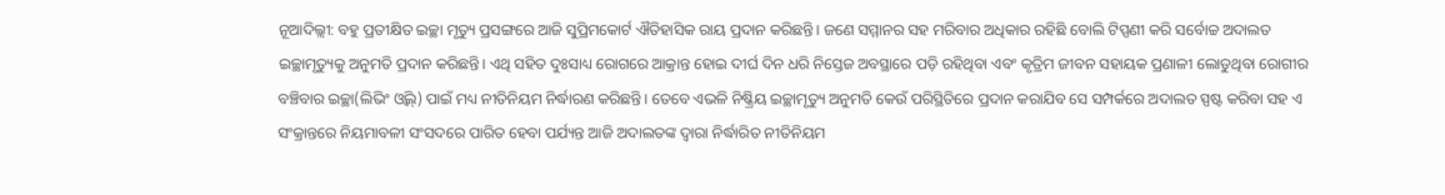ନୂଆଦିଲ୍ଲୀ: ବହୁ ପ୍ରତୀକ୍ଷିତ ଇଚ୍ଛା ମୃତ୍ୟୁ ପ୍ରସଙ୍ଗରେ ଆଜି ସୁପ୍ରିମକୋର୍ଟ ଐତିହାସିକ ରାୟ ପ୍ରଦାନ କରିଛନ୍ତି। ଜଣେ ସମ୍ମାନର ସହ ମରିବାର ଅଧିକାର ରହିଛି ବୋଲି ଟିପ୍ପଣୀ କରି ସର୍ବୋଚ୍ଚ ଅଦାଲତ ଇଚ୍ଛାମୃତ୍ୟୁକୁ ଅନୁମତି ପ୍ରଦାନ କରିଛନ୍ତି। ଏଥି ସହିତ ଦୁଃସାଧ୍ୟ ରୋଗରେ ଆକ୍ରାନ୍ତ ହୋଇ ଦୀର୍ଘ ଦିନ ଧରି ନିସ୍ତେଜ ଅବସ୍ଥାରେ ପଡ଼ି ରହିଥିବା ଏବଂ କୃତ୍ରିମ ଜୀବନ ସହାୟକ ପ୍ରଣାଳୀ ଲୋଡୁଥିବା ରୋଗୀର ବଞ୍ଚିବାର ଇଚ୍ଛା(ଲିଭିଂ ଓ୍ଵିଲ୍) ପାଇଁ ମଧ୍ୟ ନୀତିନିୟମ ନିର୍ଦ୍ଧାରଣ କରିଛନ୍ତି। ତେବେ ଏଭଳି ନିଷ୍କ୍ରିୟ ଇଚ୍ଛାମୃତ୍ୟୁ ଅନୁମତି କେଉଁ ପରିସ୍ଥିତିରେ ପ୍ରଦାନ କରାଯିବ ସେ ସମ୍ପର୍କରେ ଅଦାଲତ ସ୍ପଷ୍ଟ କରିବା ସହ ଏ ସଂକ୍ରାନ୍ତରେ ନିୟମାବଳୀ ସଂସଦରେ ପାରିତ ହେବା ପର୍ଯ୍ୟନ୍ତ ଆଜି ଅଦାଲତଙ୍କ ଦ୍ୱାରା ନିର୍ଦ୍ଧାରିତ ନୀତିନିୟମ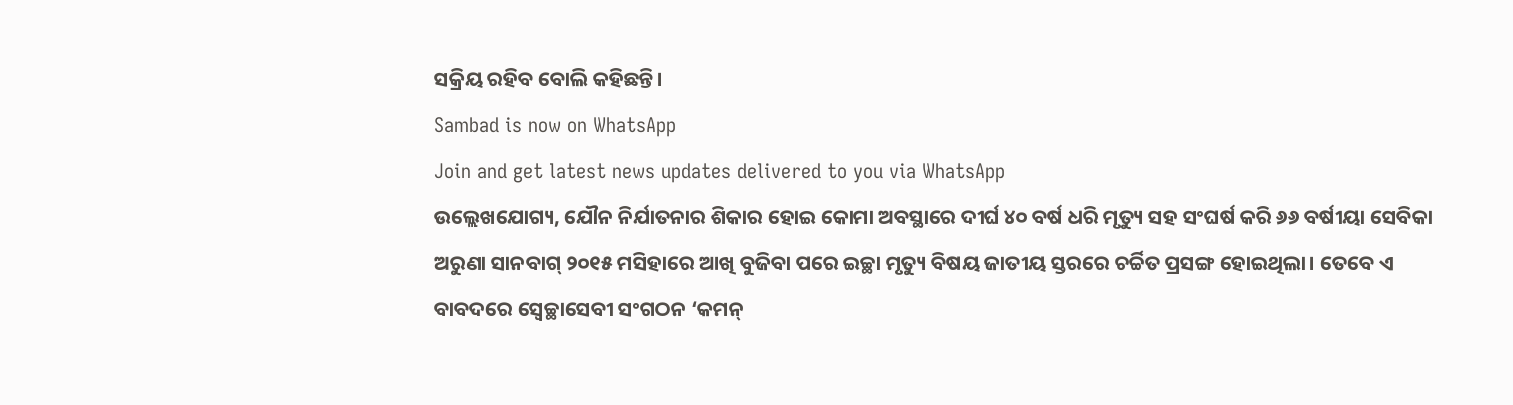ସକ୍ରିୟ ରହିବ ବୋଲି କହିଛନ୍ତି।
Sambad is now on WhatsApp
Join and get latest news updates delivered to you via WhatsApp
ଉଲ୍ଲେଖଯୋଗ୍ୟ, ଯୌନ ନିର୍ଯାତନାର ଶିକାର ହୋଇ କୋମା ଅବସ୍ଥାରେ ଦୀର୍ଘ ୪୦ ବର୍ଷ ଧରି ମୃତ୍ୟୁ ସହ ସଂଘର୍ଷ କରି ୬୬ ବର୍ଷୀୟା ସେବିକା ଅରୁଣା ସାନବାଗ୍ ୨୦୧୫ ମସିହାରେ ଆଖି ବୁଜିବା ପରେ ଇଚ୍ଛା ମୃତ୍ୟୁ ବିଷୟ ଜାତୀୟ ସ୍ତରରେ ଚର୍ଚ୍ଚିତ ପ୍ରସଙ୍ଗ ହୋଇଥିଲା। ତେବେ ଏ ବାବଦରେ ସ୍ୱେଚ୍ଛାସେବୀ ସଂଗଠନ ‘କମନ୍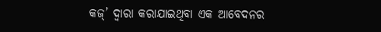କଜ୍’ ଦ୍ୱାରା କରାଯାଇଥିବା ଏକ ଆବେଦନର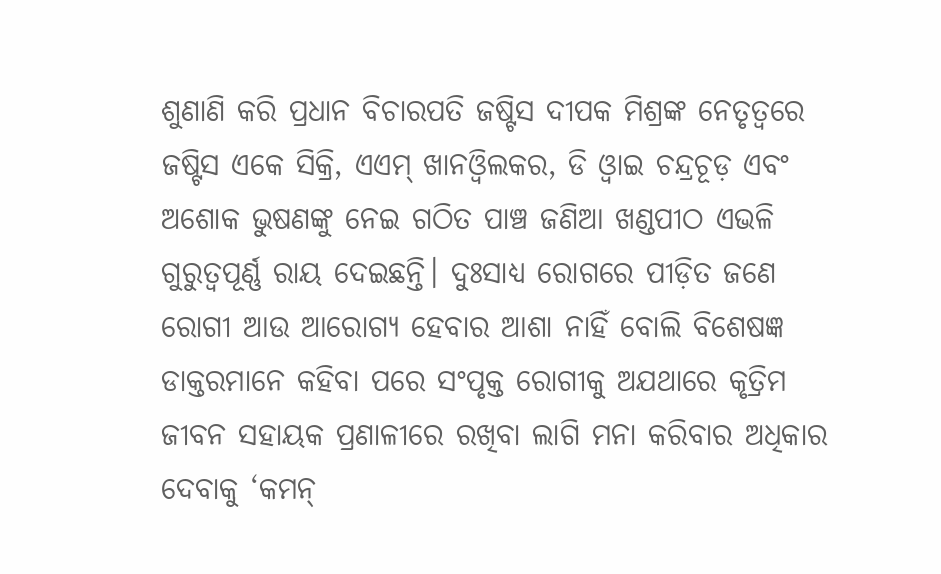ଶୁଣାଣି କରି ପ୍ରଧାନ ବିଚାରପତି ଜଷ୍ଟିସ ଦୀପକ ମିଶ୍ରଙ୍କ ନେତୃତ୍ୱରେ ଜଷ୍ଟିସ ଏକେ ସିକ୍ରି, ଏଏମ୍ ଖାନଓ୍ଵିଲକର, ଡି ଓ୍ଵାଇ ଚନ୍ଦ୍ରଚୂଡ଼ ଏବଂ ଅଶୋକ ଭୁଷଣଙ୍କୁ ନେଇ ଗଠିତ ପାଞ୍ଚ ଜଣିଆ ଖଣ୍ଡପୀଠ ଏଭଳି ଗୁରୁତ୍ୱପୂର୍ଣ୍ଣ ରାୟ ଦେଇଛନ୍ତି। ଦୁଃସାଧ୍ୟ ରୋଗରେ ପୀଡ଼ିତ ଜଣେ ରୋଗୀ ଆଉ ଆରୋଗ୍ୟ ହେବାର ଆଶା ନାହିଁ ବୋଲି ବିଶେଷଜ୍ଞ ଡାକ୍ତରମାନେ କହିବା ପରେ ସଂପୃକ୍ତ ରୋଗୀକୁ ଅଯଥାରେ କୃତ୍ରିମ ଜୀବନ ସହାୟକ ପ୍ରଣାଳୀରେ ରଖିବା ଲାଗି ମନା କରିବାର ଅଧିକାର ଦେବାକୁ ‘କମନ୍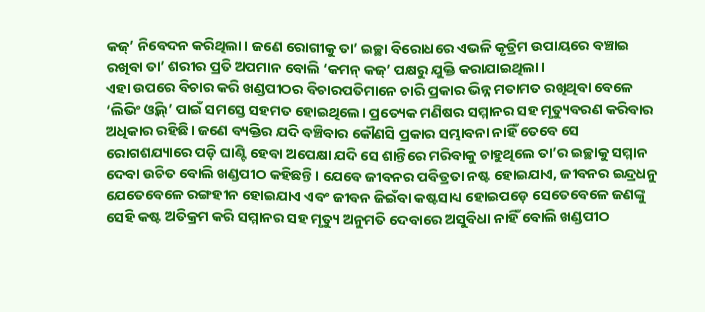କଜ୍’ ନିବେଦନ କରିଥିଲା। ଜଣେ ରୋଗୀକୁ ତା’ ଇଚ୍ଛା ବିରୋଧରେ ଏଭଳି କୃତ୍ରିମ ଉପାୟରେ ବଞ୍ଚାଇ ରଖିବା ତା’ ଶରୀର ପ୍ରତି ଅପମାନ ବୋଲି ‘କମନ୍ କଜ୍’ ପକ୍ଷରୁ ଯୁକ୍ତି କରାଯାଇଥିଲା।
ଏହା ଉପରେ ବିଚାର କରି ଖଣ୍ଡପୀଠର ବିଚାରପତିମାନେ ଚାରି ପ୍ରକାର ଭିନ୍ନ ମତାମତ ରଖିଥିବା ବେଳେ ‘ଲିଭିଂ ଓ୍ଵିଲ୍’ ପାଇଁ ସମସ୍ତେ ସହମତ ହୋଇଥିଲେ। ପ୍ରତ୍ୟେକ ମଣିଷର ସମ୍ମାନର ସହ ମୃତ୍ୟୁବରଣ କରିବାର ଅଧିକାର ରହିଛି। ଜଣେ ବ୍ୟକ୍ତିର ଯଦି ବଞ୍ଚିବାର କୌଣସି ପ୍ରକାର ସମ୍ଭାବନା ନାହିଁ ତେବେ ସେ ରୋଗଶଯ୍ୟାରେ ପଡ଼ି ଘାଣ୍ଟି ହେବା ଅପେକ୍ଷା ଯଦି ସେ ଶାନ୍ତିରେ ମରିବାକୁ ଚାହୁଥିଲେ ତା’ର ଇଚ୍ଛାକୁ ସମ୍ମାନ ଦେବା ଉଚିତ ବୋଲି ଖଣ୍ଡପୀଠ କହିଛନ୍ତି। ଯେବେ ଜୀବନର ପବିତ୍ରତା ନଷ୍ଟ ହୋଇଯାଏ, ଜୀବନର ଇନ୍ଦ୍ରଧନୁ ଯେତେବେଳେ ରଙ୍ଗହୀନ ହୋଇଯାଏ ଏବଂ ଜୀବନ ଜିଇଁବା କଷ୍ଟସାଧ୍ୟ ହୋଇପଡ଼େ ସେତେବେଳେ ଜଣଙ୍କୁ ସେହି କଷ୍ଟ ଅତିକ୍ରମ କରି ସମ୍ମାନର ସହ ମୃତ୍ୟୁ ଅନୁମତି ଦେବାରେ ଅସୁବିଧା ନାହିଁ ବୋଲି ଖଣ୍ଡପୀଠ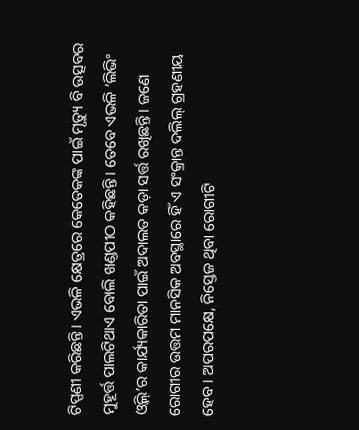ଟିପ୍ପଣୀ କରିଛନ୍ତି। ଏଭଳି କ୍ଷେତ୍ରରେ କେତେକଙ୍କ ପାଇଁ ମୃତ୍ୟୁ ବି ଉତ୍ସବର ମୁହୂର୍ତ୍ତ ପାଲଟିଥାଏ ବୋଲି ଖଣ୍ଡପୀଠ କହିଛନ୍ତି। ତେବେ ଏଭଳି ‘ଲିଭିଂ ଓ୍ଵିଲ୍’ର କାର୍ଯ୍ୟକାରିତା ପାଇଁ ଅଦାଲତ କଡ଼ା ସର୍ତ୍ତ ରଖିଛନ୍ତି। ଜଣେ ରୋଗୀର ଉତ୍ତମ ମାନସିକ ଅବସ୍ଥାରେ ହିଁ ଏ ସଂକ୍ରାନ୍ତ ଦଲିଲ୍ ଗ୍ରହଣୀୟ ହେବ। ଅପରପକ୍ଷେ, ନିସ୍ତେଜ ଥିବା ରୋଗୀଟି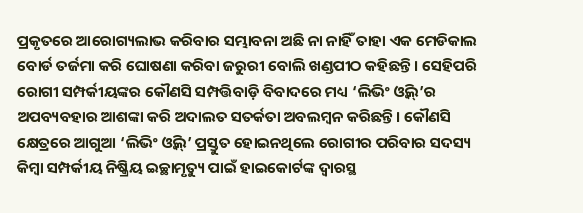ପ୍ରକୃତରେ ଆରୋଗ୍ୟଲାଭ କରିବାର ସମ୍ଭାବନା ଅଛି ନା ନାହିଁ ତାହା ଏକ ମେଡିକାଲ ବୋର୍ଡ ତର୍ଜମା କରି ଘୋଷଣା କରିବା ଜରୁରୀ ବୋଲି ଖଣ୍ଡପୀଠ କହିଛନ୍ତି। ସେହିପରି ରୋଗୀ ସମ୍ପର୍କୀୟଙ୍କର କୌଣସି ସମ୍ପତ୍ତିବାଡ଼ି ବିବାଦରେ ମଧ୍ୟ ‘ଲିଭିଂ ଓ୍ଵିଲ୍’ର ଅପବ୍ୟବହାର ଆଶଙ୍କା କରି ଅଦାଲତ ସତର୍କତା ଅବଲମ୍ବନ କରିଛନ୍ତି। କୌଣସି କ୍ଷେତ୍ରରେ ଆଗୁଆ ‘ଲିଭିଂ ଓ୍ଵିଲ୍’ ପ୍ରସ୍ତୁତ ହୋଇନଥିଲେ ରୋଗୀର ପରିବାର ସଦସ୍ୟ କିମ୍ବା ସମ୍ପର୍କୀୟ ନିଷ୍କ୍ରିୟ ଇଚ୍ଛାମୃତ୍ୟୁ ପାଇଁ ହାଇକୋର୍ଟଙ୍କ ଦ୍ୱାରସ୍ଥ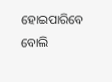ହୋଇପାରିବେ ବୋଲି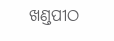ଖଣ୍ଡପୀଠ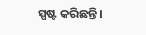ସ୍ପଷ୍ଟ କରିଛନ୍ତି।